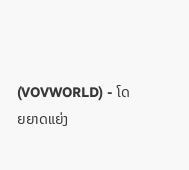(VOVWORLD) - ໂດຍຍາດແຍ່ງ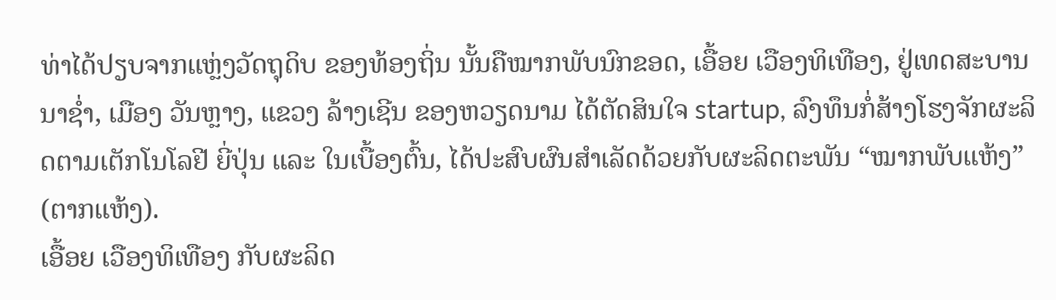ທ່າໄດ້ປຽບຈາກແຫຼ່ງວັດຖຸດິບ ຂອງທ້ອງຖິ່ນ ນັ້ນຄືໝາກພັບນົກຂອດ, ເອື້ອຍ ເວືອງທິເທືອງ, ຢູ່ເທດສະບານ ນາຊ່ຳ, ເມືອງ ວັນຫຼາງ, ແຂວງ ລ້າງເຊີນ ຂອງຫວຽດນາມ ໄດ້ຕັດສິນໃຈ startup, ລົງທຶນກໍ່ສ້າງໂຮງຈັກຜະລິດຕາມເຕັກໂນໂລຢີ ຍີ່ປຸ່ນ ແລະ ໃນເບື້ອງຕົ້ນ, ໄດ້ປະສົບຜົນສຳເລັດດ້ວຍກັບຜະລິດຕະພັນ “ໝາກພັບແຫ້ງ” (ຕາກແຫ້ງ).
ເອື້ອຍ ເວືອງທິເທືອງ ກັບຜະລິດ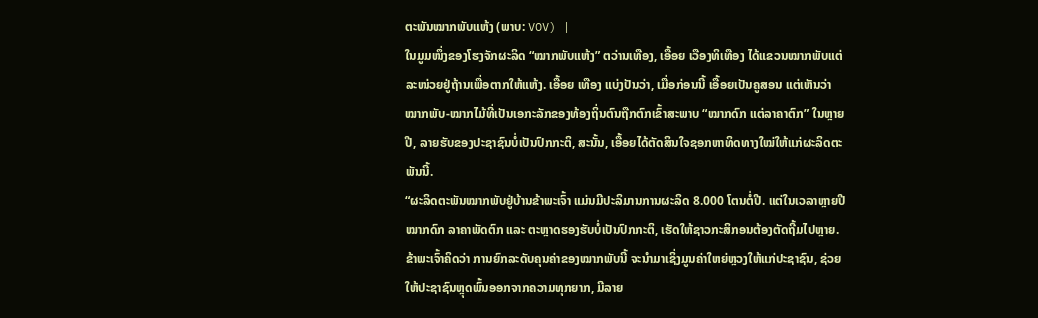ຕະພັນໝາກພັບແຫ້ງ (ພາບ: VOV) |
ໃນມູມໜຶ່ງຂອງໂຮງຈັກຜະລິດ “ໝາກພັບແຫ້ງ” ຕວ່ານເທືອງ, ເອື້ອຍ ເວືອງທິເທືອງ ໄດ້ແຂວນໝາກພັບແຕ່ລະໜ່ວຍຢູ່ຖ້ານເພື່ອຕາກໃຫ້ແຫ້ງ. ເອື້ອຍ ເທືອງ ແບ່ງປັນວ່າ, ເມື່ອກ່ອນນີ້ ເອື້ອຍເປັນຄູສອນ ແຕ່ເຫັນວ່າໝາກພັບ-ໝາກໄມ້ທີ່ເປັນເອກະລັກຂອງທ້ອງຖິ່ນຕົນຖືກຕົກເຂົ້າສະພາບ “ໝາກດົກ ແຕ່ລາຄາຕົກ” ໃນຫຼາຍປີ, ລາຍຮັບຂອງປະຊາຊົນບໍ່ເປັນປົກກະຕິ, ສະນັ້ນ, ເອື້ອຍໄດ້ຕັດສິນໃຈຊອກຫາທິດທາງໃໝ່ໃຫ້ແກ່ຜະລິດຕະພັນນີ້.
“ຜະລິດຕະພັນໝາກພັບຢູ່ບ້ານຂ້າພະເຈົ້າ ແມ່ນມີປະລິມານການຜະລິດ 8.000 ໂຕນຕໍ່ປີ. ແຕ່ໃນເວລາຫຼາຍປີໝາກດົກ ລາຄາພັດຕົກ ແລະ ຕະຫຼາດຮອງຮັບບໍ່ເປັນປົກກະຕິ, ເຮັດໃຫ້ຊາວກະສິກອນຕ້ອງຕັດຖີ້ມໄປຫຼາຍ. ຂ້າພະເຈົ້າຄິດວ່າ ການຍົກລະດັບຄຸນຄ່າຂອງໝາກພັບນີ້ ຈະນຳມາເຊິ່ງມູນຄ່າໃຫຍ່ຫຼວງໃຫ້ແກ່ປະຊາຊົນ, ຊ່ວຍໃຫ້ປະຊາຊົນຫຼຸດພົ້ນອອກຈາກຄວາມທຸກຍາກ, ມີລາຍ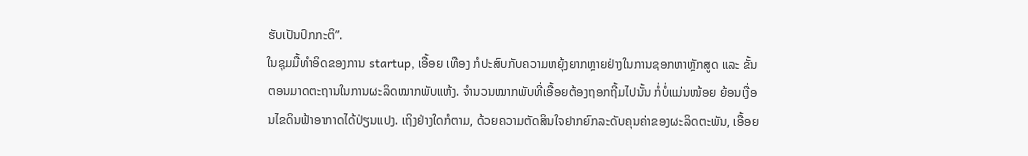ຮັບເປັນປົກກະຕິ”.
ໃນຊຸມມື້ທຳອິດຂອງການ startup, ເອື້ອຍ ເທືອງ ກໍປະສົບກັບຄວາມຫຍຸ້ງຍາກຫຼາຍຢ່າງໃນການຊອກຫາຫຼັກສູດ ແລະ ຂັ້ນຕອນມາດຕະຖານໃນການຜະລິດໝາກພັບແຫ້ງ. ຈຳນວນໝາກພັບທີ່ເອື້ອຍຕ້ອງຖອກຖີ້ມໄປນັ້ນ ກໍ່ບໍ່ແມ່ນໜ້ອຍ ຍ້ອນເງື່ອນໄຂດິນຟ້າອາກາດໄດ້ປ່ຽນແປງ. ເຖິງຢ່າງໃດກໍຕາມ, ດ້ວຍຄວາມຕັດສິນໃຈຢາກຍົກລະດັບຄຸນຄ່າຂອງຜະລິດຕະພັນ, ເອື້ອຍ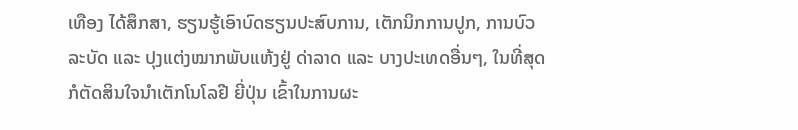ເທືອງ ໄດ້ສຶກສາ, ຮຽນຮູ້ເອົາບົດຮຽນປະສົບການ, ເຕັກນິກການປູກ, ການບົວລະບັດ ແລະ ປຸງແຕ່ງໝາກພັບແຫ້ງຢູ່ ດ່າລາດ ແລະ ບາງປະເທດອື່ນໆ, ໃນທີ່ສຸດກໍຕັດສິນໃຈນຳເຕັກໂນໂລຢີ ຍີ່ປຸ່ນ ເຂົ້າໃນການຜະ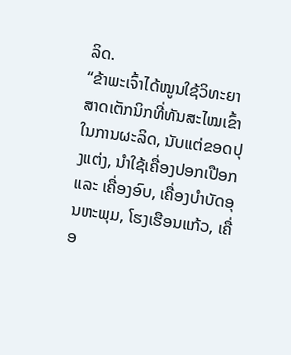ລິດ.
“ຂ້າພະເຈົ້າໄດ້ໝູນໃຊ້ວິທະຍາສາດເຕັກນິກທີ່ທັນສະໄໝເຂົ້າໃນການຜະລິດ, ນັບແຕ່ຂອດປຸງແຕ່ງ, ນໍາໃຊ້ເຄື່ອງປອກເປືອກ ແລະ ເຄື່ອງອົບ, ເຄື່ອງບຳບັດອຸນຫະພຸມ, ໂຮງເຮືອນແກ້ວ, ເຄື່ອ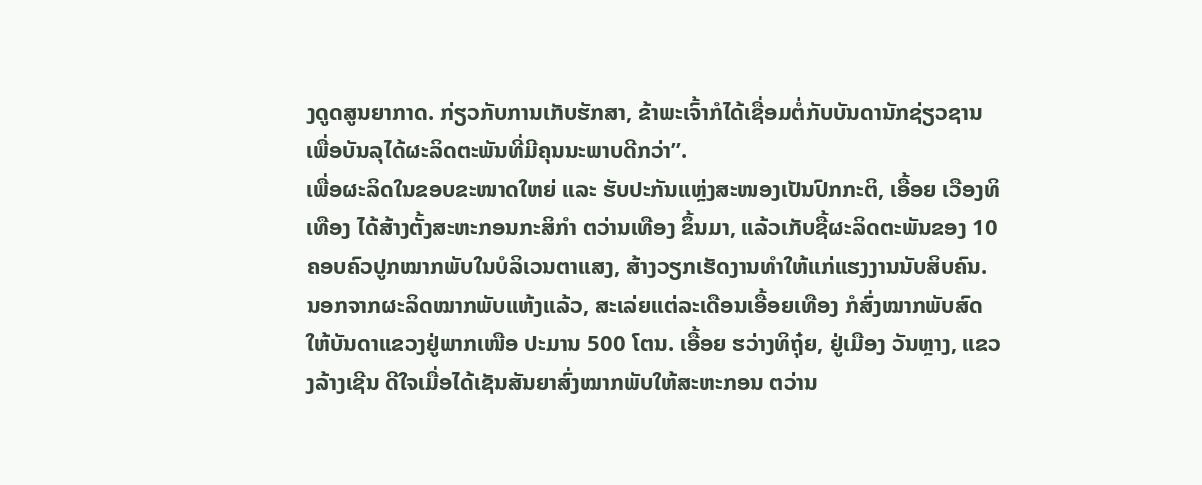ງດູດສູນຍາກາດ. ກ່ຽວກັບການເກັບຮັກສາ, ຂ້າພະເຈົ້າກໍໄດ້ເຊື່ອມຕໍ່ກັບບັນດານັກຊ່ຽວຊານເພື່ອບັນລຸໄດ້ຜະລິດຕະພັນທີ່ມີຄຸນນະພາບດີກວ່າ”.
ເພື່ອຜະລິດໃນຂອບຂະໜາດໃຫຍ່ ແລະ ຮັບປະກັນແຫຼ່ງສະໜອງເປັນປົກກະຕິ, ເອື້ອຍ ເວືອງທິເທືອງ ໄດ້ສ້າງຕັ້ງສະຫະກອນກະສິກຳ ຕວ່ານເທືອງ ຂຶ້ນມາ, ແລ້ວເກັບຊື້ຜະລິດຕະພັນຂອງ 10 ຄອບຄົວປູກໝາກພັບໃນບໍລິເວນຕາແສງ, ສ້າງວຽກເຮັດງານທຳໃຫ້ແກ່ແຮງງານນັບສິບຄົນ. ນອກຈາກຜະລິດໝາກພັບແຫ້ງແລ້ວ, ສະເລ່ຍແຕ່ລະເດືອນເອື້ອຍເທືອງ ກໍສົ່ງໝາກພັບສົດໃຫ້ບັນດາແຂວງຢູ່ພາກເໜືອ ປະມານ 500 ໂຕນ. ເອື້ອຍ ຮວ່າງທິຖຸ໋ຍ, ຢູ່ເມືອງ ວັນຫຼາງ, ແຂວງລ້າງເຊີນ ດີໃຈເມື່ອໄດ້ເຊັນສັນຍາສົ່ງໝາກພັບໃຫ້ສະຫະກອນ ຕວ່ານ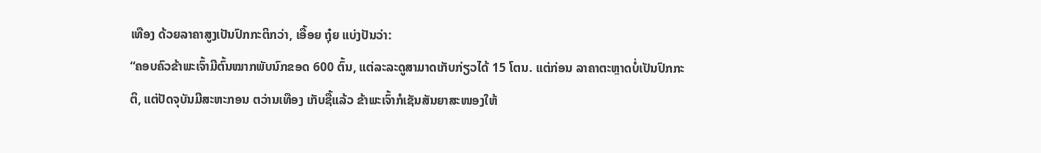ເທືອງ ດ້ວຍລາຄາສູງເປັນປົກກະຕິກວ່າ, ເອື້ອຍ ຖຸ໋ຍ ແບ່ງປັນວ່າ:
“ຄອບຄົວຂ້າພະເຈົ້າມີຕົ້ນໝາກພັບນົກຂອດ 600 ຕົ້ນ, ແຕ່ລະລະດູສາມາດເກັບກ່ຽວໄດ້ 15 ໂຕນ. ແຕ່ກ່ອນ ລາຄາຕະຫຼາດບໍ່ເປັນປົກກະຕິ, ແຕ່ປັດຈຸບັນມີສະຫະກອນ ຕວ່ານເທືອງ ເກັບຊື້ແລ້ວ ຂ້າພະເຈົ້າກໍເຊັນສັນຍາສະໜອງໃຫ້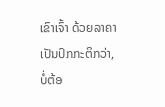ເຂົາເຈົ້າ ດ້ວຍລາຄາເປັນປົກກະຕິກວ່າ, ບໍ່ຕ້ອ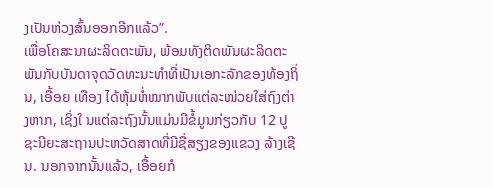ງເປັນຫ່ວງສົ້ນອອກອີກແລ້ວ”.
ເພື່ອໂຄສະນາຜະລິດຕະພັນ, ພ້ອມທັງຕິດພັນຜະລິດຕະພັນກັບບັນດາຈຸດວັດທະນະທຳທີ່ເປັນເອກະລັກຂອງທ້ອງຖິ່ນ, ເອື້ອຍ ເທືອງ ໄດ້ຫຸ້ມຫໍ່ໝາກພັບແຕ່ລະໜ່ວຍໃສ່ຖົງຕ່າງຫາກ, ເຊິ່ງໃ ນແຕ່ລະຖົງນັ້ນແມ່ນມີຂໍ້ມູນກ່ຽວກັບ 12 ປູຊະນີຍະສະຖານປະຫວັດສາດທີ່ມີຊື່ສຽງຂອງແຂວງ ລ້າງເຊີນ. ນອກຈາກນັ້ນແລ້ວ, ເອື້ອຍກໍ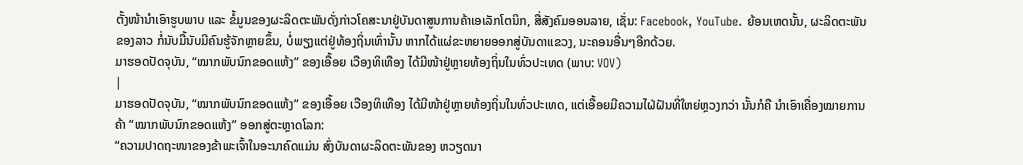ຕັ້ງໜ້ານຳເອົາຮູບພາບ ແລະ ຂໍ້ມູນຂອງຜະລິດຕະພັນດັ່ງກ່າວໂຄສະນາຢູ່ບັນດາສູນການຄ້າເອເລັກໂຕນິກ, ສື່ສັງຄົມອອນລາຍ, ເຊັ່ນ: Facebook, YouTube. ຍ້ອນເຫດນັ້ນ, ຜະລິດຕະພັນຂອງລາວ ກໍ່ນັບມື້ນັບມີຄົນຮູ້ຈັກຫຼາຍຂຶ້ນ, ບໍ່ພຽງແຕ່ຢູ່ທ້ອງຖິ່ນເທົ່ານັ້ນ ຫາກໄດ້ແຜ່ຂະຫຍາຍອອກສູ່ບັນດາແຂວງ, ນະຄອນອື່ນໆອີກດ້ວຍ.
ມາຮອດປັດຈຸບັນ, “ໝາກພັບນົກຂອດແຫ້ງ” ຂອງເອື້ອຍ ເວືອງທິເທືອງ ໄດ້ມີໜ້າຢູ່ຫຼາຍທ້ອງຖິ່ນໃນທົ່ວປະເທດ (ພາບ: VOV)
|
ມາຮອດປັດຈຸບັນ, “ໝາກພັບນົກຂອດແຫ້ງ” ຂອງເອື້ອຍ ເວືອງທິເທືອງ ໄດ້ມີໜ້າຢູ່ຫຼາຍທ້ອງຖິ່ນໃນທົ່ວປະເທດ, ແຕ່ເອື້ອຍມີຄວາມໄຝ່ຝັນທີ່ໃຫຍ່ຫຼວງກວ່າ ນັ້ນກໍຄື ນຳເອົາເຄື່ອງໝາຍການຄ້າ “ໝາກພັບນົກຂອດແຫ້ງ” ອອກສູ່ຕະຫຼາດໂລກ:
“ຄວາມປາດຖະໜາຂອງຂ້າພະເຈົ້າໃນອະນາຄົດແມ່ນ ສົ່ງບັນດາຜະລິດຕະພັນຂອງ ຫວຽດນາ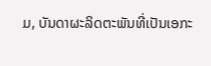ມ, ບັນດາຜະລິດຕະພັນທີ່ເປັນເອກະ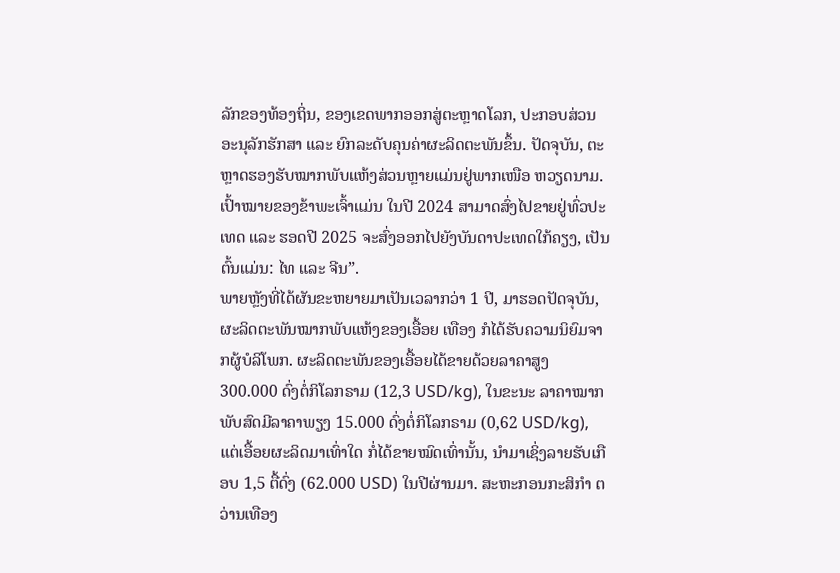ລັກຂອງທ້ອງຖິ່ນ, ຂອງເຂດພາກອອກສູ່ຕະຫຼາດໂລກ, ປະກອບສ່ວນອະນຸລັກຮັກສາ ແລະ ຍົກລະດັບຄຸນຄ່າຜະລິດຕະພັນຂຶ້ນ. ປັດຈຸບັນ, ຕະຫຼາດຮອງຮັບໝາກພັບແຫ້ງສ່ວນຫຼາຍແມ່ນຢູ່ພາກເໜືອ ຫວຽດນາມ. ເປົ້າໝາຍຂອງຂ້າພະເຈົ້າແມ່ນ ໃນປີ 2024 ສາມາດສົ່ງໄປຂາຍຢູ່ທົ່ວປະເທດ ແລະ ຮອດປີ 2025 ຈະສົ່ງອອກໄປຍັງບັນດາປະເທດໃກ້ຄຽງ, ເປັນຕົ້ນແມ່ນ: ໄທ ແລະ ຈີນ”.
ພາຍຫຼັງທີ່ໄດ້ຜັນຂະຫຍາຍມາເປັນເວລາກວ່າ 1 ປີ, ມາຮອດປັດຈຸບັນ, ຜະລິດຕະພັນໝາກພັບແຫ້ງຂອງເອື້ອຍ ເທືອງ ກໍໄດ້ຮັບຄວາມນິຍົມຈາກຜູ້ບໍລິໂພກ. ຜະລິດຕະພັນຂອງເອື້ອຍໄດ້ຂາຍດ້ວຍລາຄາສູງ 300.000 ດົ່ງຕໍ່ກິໂລກຣາມ (12,3 USD/kg), ໃນຂະນະ ລາຄາໝາກພັບສົດມີລາຄາພຽງ 15.000 ດົ່ງຕໍ່ກິໂລກຣາມ (0,62 USD/kg), ແຕ່ເອື້ອຍຜະລິດມາເທົ່າໃດ ກໍ່ໄດ້ຂາຍໝົດເທົ່ານັ້ນ, ນຳມາເຊິ່ງລາຍຮັບເກືອບ 1,5 ຕື້ດົ່ງ (62.000 USD) ໃນປີຜ່ານມາ. ສະຫະກອນກະສິກຳ ຕວ່ານເທືອງ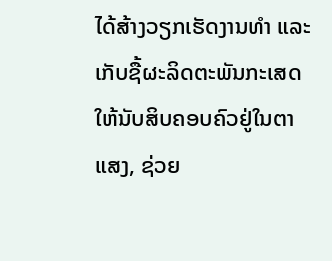ໄດ້ສ້າງວຽກເຮັດງານທຳ ແລະ ເກັບຊື້ຜະລິດຕະພັນກະເສດໃຫ້ນັບສິບຄອບຄົວຢູ່ໃນຕາແສງ, ຊ່ວຍ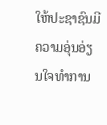ໃຫ້ປະຊາຊົນມີຄວາມອຸ່ນອ່ຽນໃຈທຳການ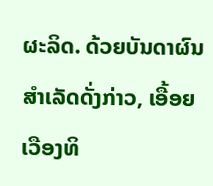ຜະລິດ. ດ້ວຍບັນດາຜົນສຳເລັດດັ່ງກ່າວ, ເອື້ອຍ ເວືອງທິ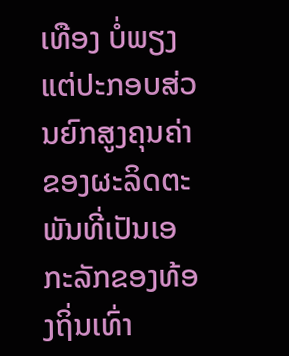ເທືອງ ບໍ່ພຽງແຕ່ປະກອບສ່ວນຍົກສູງຄຸນຄ່າຂອງຜະລິດຕະພັນທີ່ເປັນເອກະລັກຂອງທ້ອງຖິ່ນເທົ່າ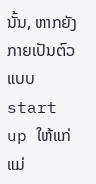ນັ້ນ, ຫາກຍັງກາຍເປັນຕົວແບບ start up ໃຫ້ແກ່ແມ່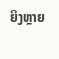ຍິງຫຼາຍ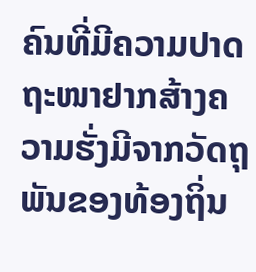ຄົນທີ່ມີຄວາມປາດຖະໜາຢາກສ້າງຄວາມຮັ່ງມີຈາກວັດຖຸພັນຂອງທ້ອງຖິ່ນ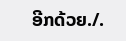ອີກດ້ວຍ./.